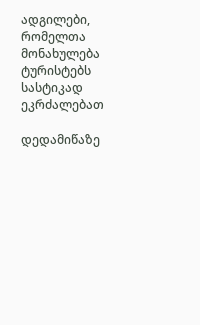ადგილები, რომელთა მონახულება ტურისტებს სასტიკად ეკრძალებათ

დედამიწაზე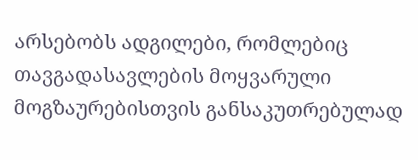არსებობს ადგილები, რომლებიც თავგადასავლების მოყვარული მოგზაურებისთვის განსაკუთრებულად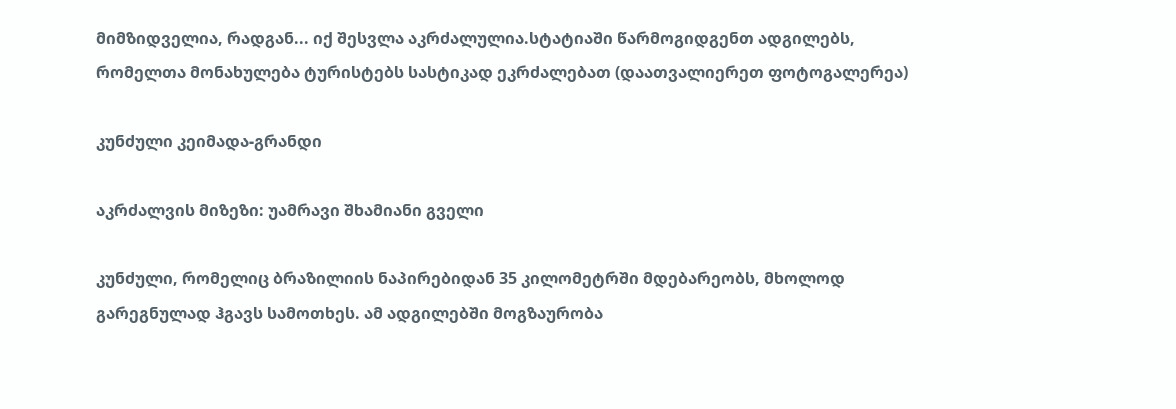მიმზიდველია, რადგან... იქ შესვლა აკრძალულია.სტატიაში წარმოგიდგენთ ადგილებს, რომელთა მონახულება ტურისტებს სასტიკად ეკრძალებათ (დაათვალიერეთ ფოტოგალერეა)

კუნძული კეიმადა-გრანდი

აკრძალვის მიზეზი: უამრავი შხამიანი გველი

კუნძული, რომელიც ბრაზილიის ნაპირებიდან 35 კილომეტრში მდებარეობს, მხოლოდ გარეგნულად ჰგავს სამოთხეს. ამ ადგილებში მოგზაურობა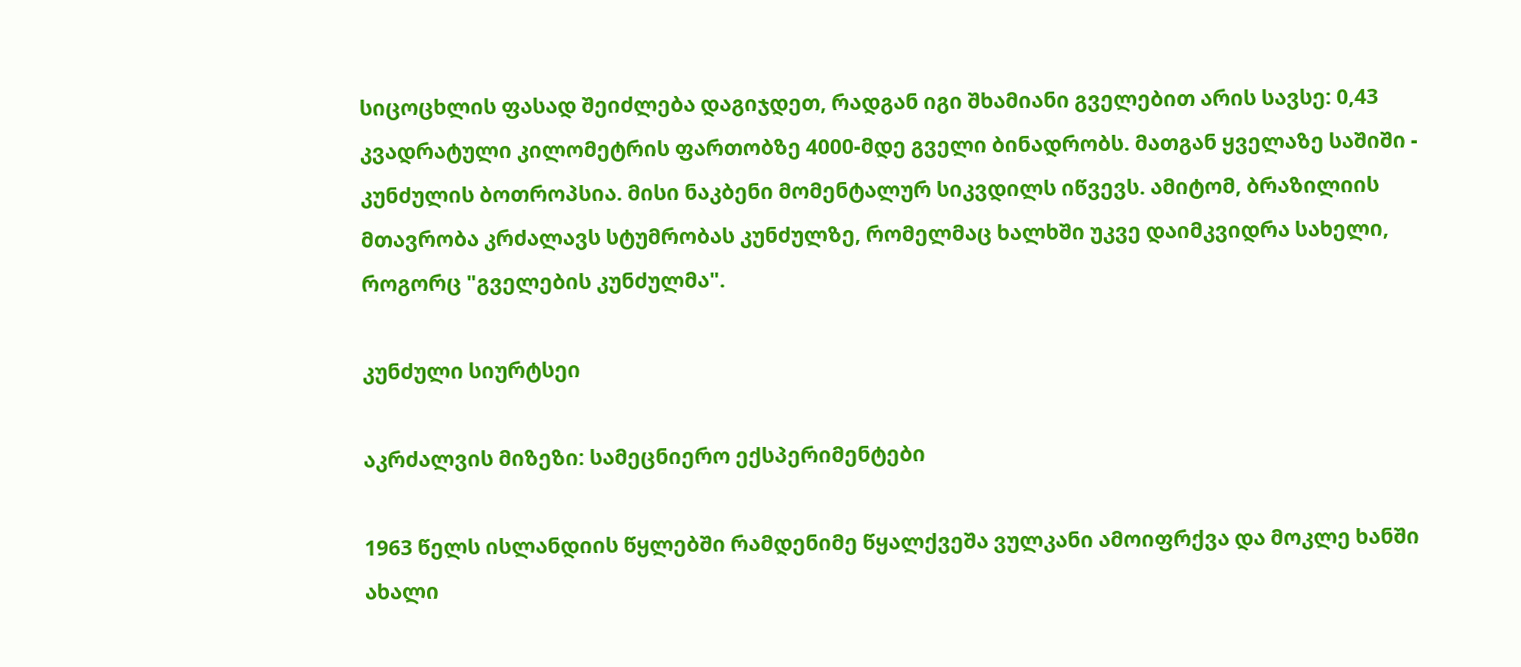სიცოცხლის ფასად შეიძლება დაგიჯდეთ, რადგან იგი შხამიანი გველებით არის სავსე: 0,43 კვადრატული კილომეტრის ფართობზე 4000-მდე გველი ბინადრობს. მათგან ყველაზე საშიში - კუნძულის ბოთროპსია. მისი ნაკბენი მომენტალურ სიკვდილს იწვევს. ამიტომ, ბრაზილიის მთავრობა კრძალავს სტუმრობას კუნძულზე, რომელმაც ხალხში უკვე დაიმკვიდრა სახელი, როგორც "გველების კუნძულმა".

კუნძული სიურტსეი

აკრძალვის მიზეზი: სამეცნიერო ექსპერიმენტები

1963 წელს ისლანდიის წყლებში რამდენიმე წყალქვეშა ვულკანი ამოიფრქვა და მოკლე ხანში ახალი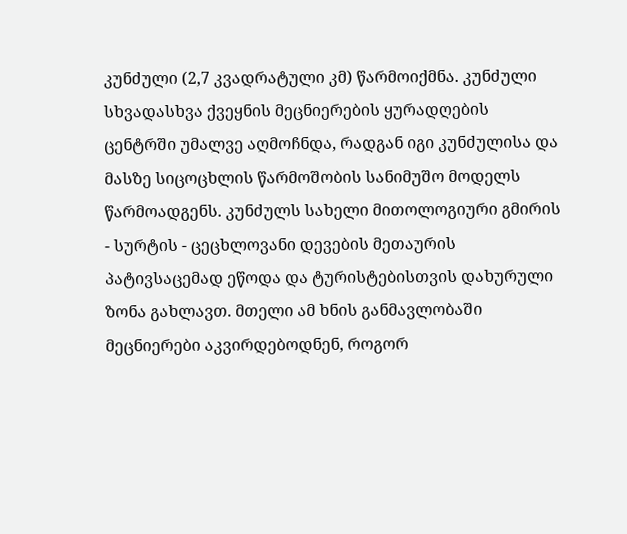კუნძული (2,7 კვადრატული კმ) წარმოიქმნა. კუნძული სხვადასხვა ქვეყნის მეცნიერების ყურადღების ცენტრში უმალვე აღმოჩნდა, რადგან იგი კუნძულისა და მასზე სიცოცხლის წარმოშობის სანიმუშო მოდელს წარმოადგენს. კუნძულს სახელი მითოლოგიური გმირის - სურტის - ცეცხლოვანი დევების მეთაურის პატივსაცემად ეწოდა და ტურისტებისთვის დახურული ზონა გახლავთ. მთელი ამ ხნის განმავლობაში მეცნიერები აკვირდებოდნენ, როგორ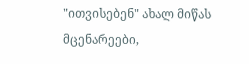"ითვისებენ" ახალ მიწას მცენარეები,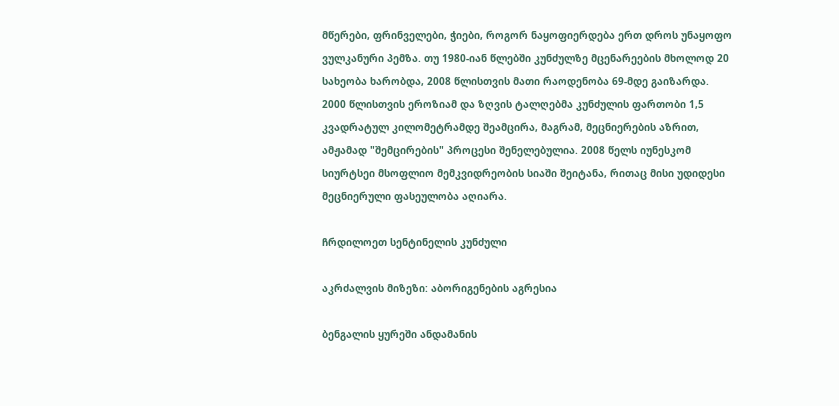მწერები, ფრინველები, ჭიები, როგორ ნაყოფიერდება ერთ დროს უნაყოფო ვულკანური პემზა. თუ 1980-იან წლებში კუნძულზე მცენარეების მხოლოდ 20 სახეობა ხარობდა, 2008 წლისთვის მათი რაოდენობა 69-მდე გაიზარდა. 2000 წლისთვის ეროზიამ და ზღვის ტალღებმა კუნძულის ფართობი 1,5 კვადრატულ კილომეტრამდე შეამცირა, მაგრამ, მეცნიერების აზრით, ამჟამად "შემცირების" პროცესი შენელებულია. 2008 წელს იუნესკომ სიურტსეი მსოფლიო მემკვიდრეობის სიაში შეიტანა, რითაც მისი უდიდესი მეცნიერული ფასეულობა აღიარა.

ჩრდილოეთ სენტინელის კუნძული

აკრძალვის მიზეზი: აბორიგენების აგრესია

ბენგალის ყურეში ანდამანის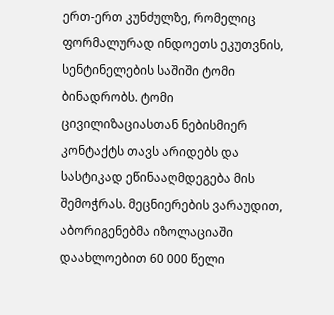ერთ-ერთ კუნძულზე, რომელიც ფორმალურად ინდოეთს ეკუთვნის, სენტინელების საშიში ტომი ბინადრობს. ტომი ცივილიზაციასთან ნებისმიერ კონტაქტს თავს არიდებს და სასტიკად ეწინააღმდეგება მის შემოჭრას. მეცნიერების ვარაუდით, აბორიგენებმა იზოლაციაში დაახლოებით 60 000 წელი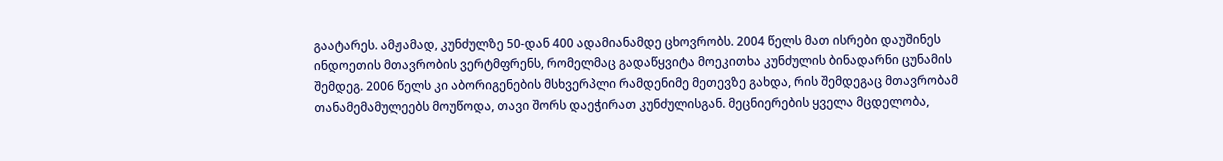გაატარეს. ამჟამად, კუნძულზე 50-დან 400 ადამიანამდე ცხოვრობს. 2004 წელს მათ ისრები დაუშინეს ინდოეთის მთავრობის ვერტმფრენს, რომელმაც გადაწყვიტა მოეკითხა კუნძულის ბინადარნი ცუნამის შემდეგ. 2006 წელს კი აბორიგენების მსხვერპლი რამდენიმე მეთევზე გახდა, რის შემდეგაც მთავრობამ თანამემამულეებს მოუწოდა, თავი შორს დაეჭირათ კუნძულისგან. მეცნიერების ყველა მცდელობა,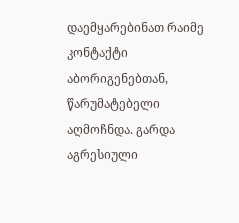დაემყარებინათ რაიმე კონტაქტი აბორიგენებთან, წარუმატებელი აღმოჩნდა. გარდა აგრესიული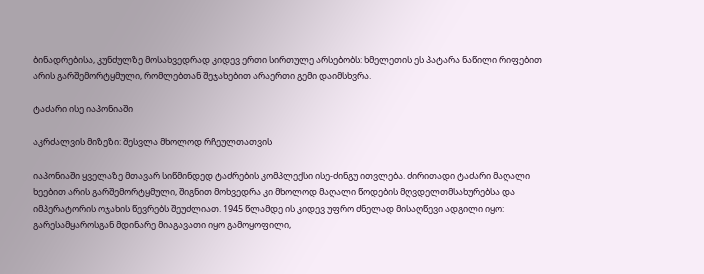ბინადრებისა, კუნძულზე მოსახვედრად კიდევ ერთი სირთულე არსებობს: ხმელეთის ეს პატარა ნაწილი რიფებით არის გარშემორტყმული, რომლებთან შეჯახებით არაერთი გემი დაიმსხვრა.

ტაძარი ისე იაპონიაში

აკრძალვის მიზეზი: შესვლა მხოლოდ რჩეულთათვის

იაპონიაში ყველაზე მთავარ სიწმინდედ ტაძრების კომპლექსი ისე-ძინგუ ითვლება. ძირითადი ტაძარი მაღალი ხეებით არის გარშემორტყმული, შიგნით მოხვედრა კი მხოლოდ მაღალი წოდების მღვდელთმსახურებსა და იმპერატორის ოჯახის წევრებს შეუძლიათ. 1945 წლამდე ის კიდევ უფრო ძნელად მისაღწევი ადგილი იყო: გარესამყაროსგან მდინარე მიაგავათი იყო გამოყოფილი,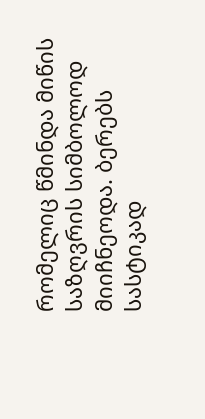რომელიც წმინდა მიწის საზღვრის სიმბოლოდ მიიჩნეოდა. ბერებს სასტიკად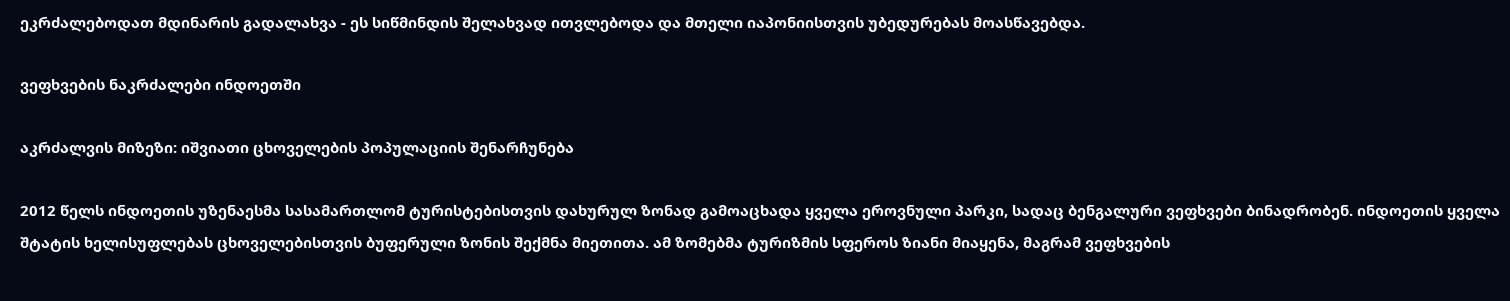ეკრძალებოდათ მდინარის გადალახვა - ეს სიწმინდის შელახვად ითვლებოდა და მთელი იაპონიისთვის უბედურებას მოასწავებდა.

ვეფხვების ნაკრძალები ინდოეთში

აკრძალვის მიზეზი: იშვიათი ცხოველების პოპულაციის შენარჩუნება

2012 წელს ინდოეთის უზენაესმა სასამართლომ ტურისტებისთვის დახურულ ზონად გამოაცხადა ყველა ეროვნული პარკი, სადაც ბენგალური ვეფხვები ბინადრობენ. ინდოეთის ყველა შტატის ხელისუფლებას ცხოველებისთვის ბუფერული ზონის შექმნა მიეთითა. ამ ზომებმა ტურიზმის სფეროს ზიანი მიაყენა, მაგრამ ვეფხვების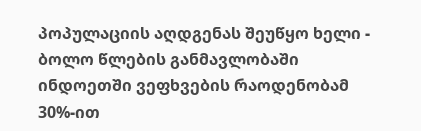პოპულაციის აღდგენას შეუწყო ხელი - ბოლო წლების განმავლობაში ინდოეთში ვეფხვების რაოდენობამ 30%-ით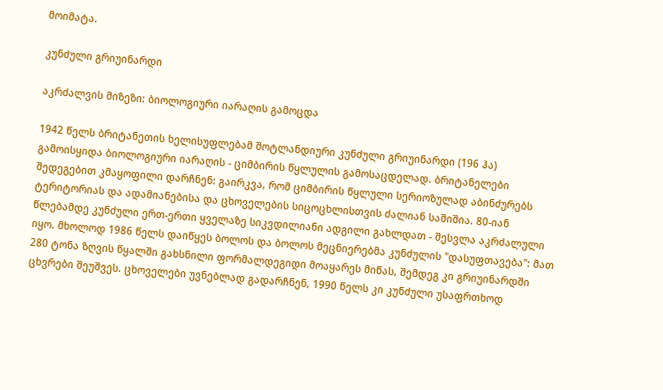მოიმატა.

კუნძული გრიუინარდი

აკრძალვის მიზეზი: ბიოლოგიური იარაღის გამოცდა

1942 წელს ბრიტანეთის ხელისუფლებამ შოტლანდიური კუნძული გრიუინარდი (196 ჰა) გამოისყიდა ბიოლოგიური იარაღის - ციმბირის წყლულის გამოსაცდელად. ბრიტანელები შედეგებით კმაყოფილი დარჩნენ: გაირკვა, რომ ციმბირის წყლული სერიოზულად აბინძურებს ტერიტორიას და ადამიანებისა და ცხოველების სიცოცხლისთვის ძალიან საშიშია. 80-იან წლებამდე კუნძული ერთ-ერთი ყველაზე სიკვდილიანი ადგილი გახლდათ - შესვლა აკრძალული იყო. მხოლოდ 1986 წელს დაიწყეს ბოლოს და ბოლოს მეცნიერებმა კუნძულის "დასუფთავება": მათ 280 ტონა ზღვის წყალში გახსნილი ფორმალდეგიდი მოაყარეს მიწას, შემდეგ კი გრიუინარდში ცხვრები შეუშვეს. ცხოველები უვნებლად გადარჩნენ, 1990 წელს კი კუნძული უსაფრთხოდ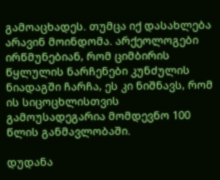გამოაცხადეს. თუმცა იქ დასახლება არავინ მოინდომა. არქეოლოგები ირწმუნებიან, რომ ციმბირის წყლულის ნარჩენები კუნძულის ნიადაგში ჩარჩა, ეს კი ნიშნავს, რომ ის სიცოცხლისთვის გამოუსადეგარია მომდევნო 100 წლის განმავლობაში.

დუდანა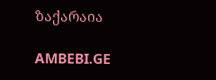ზაქარაია

AMBEBI.GE